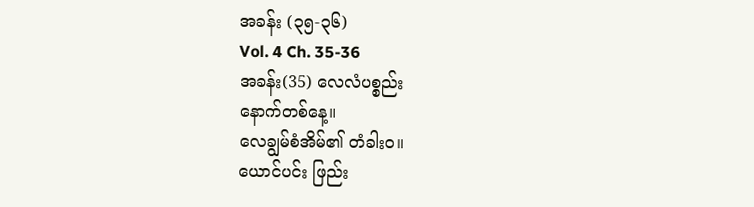အခန်း (၃၅-၃၆)
Vol. 4 Ch. 35-36
အခန်း(35) လေလံပစ္စည်း
နောက်တစ်နေ့။
လေချွမ်စံအိမ်၏ တံခါးဝ။
ယောင်ပင်း ဖြည်း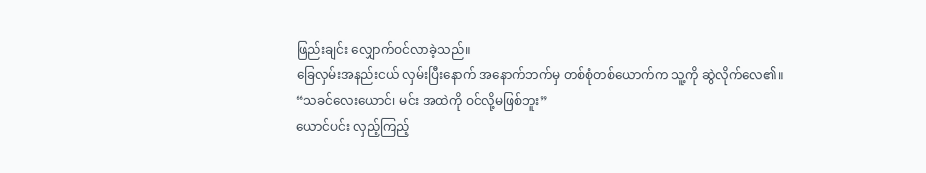ဖြည်းချင်း လျှောက်ဝင်လာခဲ့သည်။
ခြေလှမ်းအနည်းငယ် လှမ်းပြီးနောက် အနောက်ဘက်မှ တစ်စုံတစ်ယောက်က သူ့ကို ဆွဲလိုက်လေ၏။
“သခင်လေးယောင်၊ မင်း အထဲကို ဝင်လို့မဖြစ်ဘူး”
ယောင်ပင်း လှည့်ကြည့်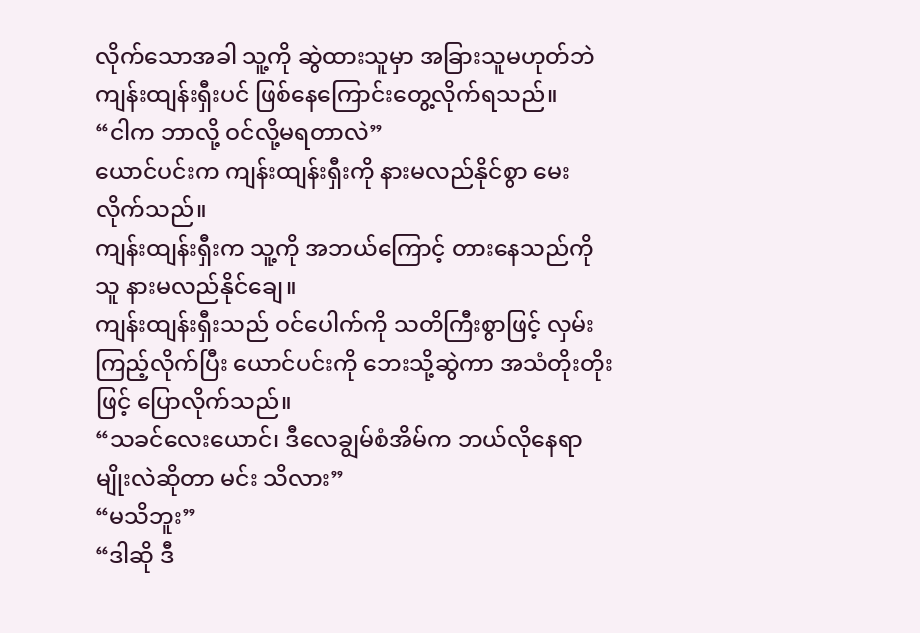လိုက်သောအခါ သူ့ကို ဆွဲထားသူမှာ အခြားသူမဟုတ်ဘဲ ကျန်းထျန်းရှီးပင် ဖြစ်နေကြောင်းတွေ့လိုက်ရသည်။
“ငါက ဘာလို့ ဝင်လို့မရတာလဲ”
ယောင်ပင်းက ကျန်းထျန်းရှီးကို နားမလည်နိုင်စွာ မေးလိုက်သည်။
ကျန်းထျန်းရှီးက သူ့ကို အဘယ်ကြောင့် တားနေသည်ကို သူ နားမလည်နိုင်ချေ။
ကျန်းထျန်းရှီးသည် ဝင်ပေါက်ကို သတိကြီးစွာဖြင့် လှမ်းကြည့်လိုက်ပြီး ယောင်ပင်းကို ဘေးသို့ဆွဲကာ အသံတိုးတိုးဖြင့် ပြောလိုက်သည်။
“သခင်လေးယောင်၊ ဒီလေချွမ်စံအိမ်က ဘယ်လိုနေရာမျိုးလဲဆိုတာ မင်း သိလား”
“မသိဘူး”
“ဒါဆို ဒီ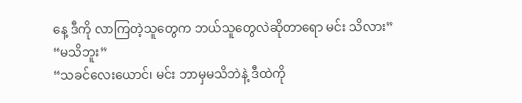နေ့ ဒီကို လာကြတဲ့သူတွေက ဘယ်သူတွေလဲဆိုတာရော မင်း သိလား”
“မသိဘူး”
“သခင်လေးယောင်၊ မင်း ဘာမှမသိဘဲနဲ့ ဒီထဲကို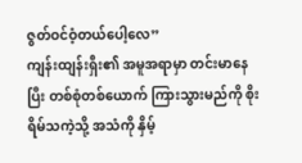ဇွတ်ဝင်ဝံ့တယ်ပေါ့လေ”
ကျန်းထျန်းရှီး၏ အမူအရာမှာ တင်းမာနေပြီး တစ်စုံတစ်ယောက် ကြားသွားမည်ကို စိုးရိမ်သကဲ့သို့ အသံကို နှိမ့်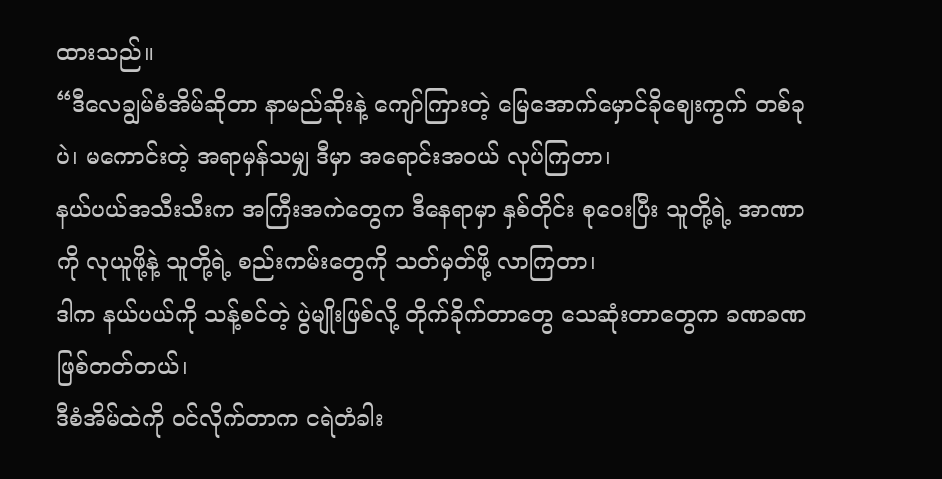ထားသည်။
“ဒီလေချွမ်စံအိမ်ဆိုတာ နာမည်ဆိုးနဲ့ ကျော်ကြားတဲ့ မြေအောက်မှောင်ခိုဈေးကွက် တစ်ခုပဲ၊ မကောင်းတဲ့ အရာမှန်သမျှ ဒီမှာ အရောင်းအဝယ် လုပ်ကြတာ၊
နယ်ပယ်အသီးသီးက အကြီးအကဲတွေက ဒီနေရာမှာ နှစ်တိုင်း စုဝေးပြီး သူတို့ရဲ့ အာဏာကို လုယူဖို့နဲ့ သူတို့ရဲ့ စည်းကမ်းတွေကို သတ်မှတ်ဖို့ လာကြတာ၊
ဒါက နယ်ပယ်ကို သန့်စင်တဲ့ ပွဲမျိုးဖြစ်လို့ တိုက်ခိုက်တာတွေ သေဆုံးတာတွေက ခဏခဏဖြစ်တတ်တယ်၊
ဒီစံအိမ်ထဲကို ဝင်လိုက်တာက ငရဲတံခါး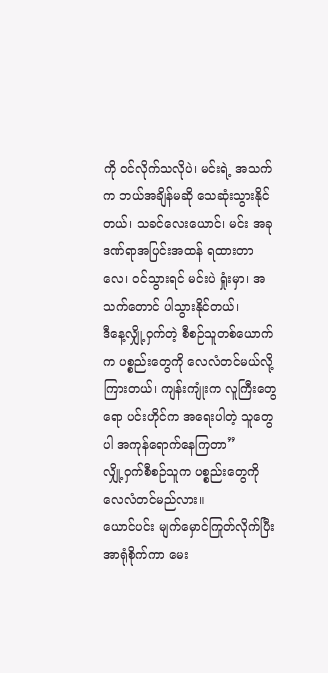ကို ဝင်လိုက်သလိုပဲ၊ မင်းရဲ့ အသက်က ဘယ်အချိန်မဆို သေဆုံးသွားနိုင်တယ်၊ သခင်လေးယောင်၊ မင်း အခု ဒဏ်ရာအပြင်းအထန် ရထားတာလေ၊ ဝင်သွားရင် မင်းပဲ ရှုံးမှာ၊ အသက်တောင် ပါသွားနိုင်တယ်၊
ဒီနေ့လျှို့ဝှက်တဲ့ စီစဉ်သူတစ်ယောက်က ပစ္စည်းတွေကို လေလံတင်မယ်လို့ ကြားတယ်၊ ကျန်းကျုံးက လူကြီးတွေရော ပင်းဟိုင်က အရေးပါတဲ့ သူတွေပါ အကုန်ရောက်နေကြတာ”
လျှို့ဝှက်စီစဉ်သူက ပစ္စည်းတွေကို လေလံတင်မည်လား။
ယောင်ပင်း မျက်မှောင်ကြုတ်လိုက်ပြီး အာရုံစိုက်ကာ မေး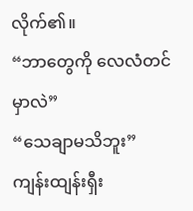လိုက်၏။
“ဘာတွေကို လေလံတင်မှာလဲ”
“သေချာမသိဘူး”
ကျန်းထျန်းရှီး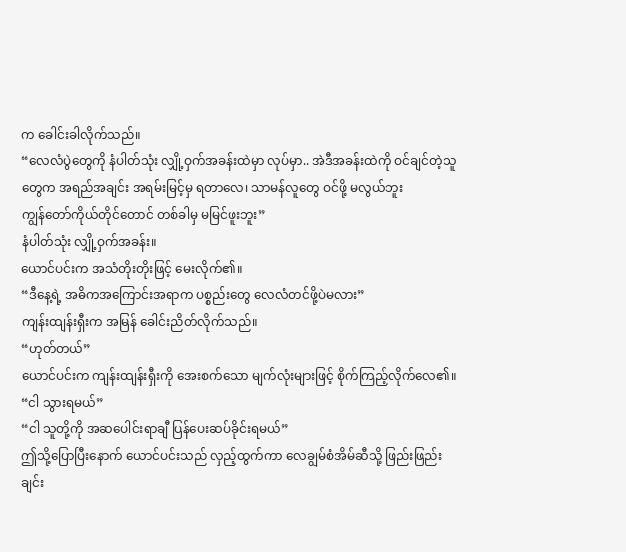က ခေါင်းခါလိုက်သည်။
“လေလံပွဲတွေကို နံပါတ်သုံး လျှို့ဝှက်အခန်းထဲမှာ လုပ်မှာ.. အဲဒီအခန်းထဲကို ဝင်ချင်တဲ့သူတွေက အရည်အချင်း အရမ်းမြင့်မှ ရတာလေ၊ သာမန်လူတွေ ဝင်ဖို့ မလွယ်ဘူး
ကျွန်တော်ကိုယ်တိုင်တောင် တစ်ခါမှ မမြင်ဖူးဘူး”
နံပါတ်သုံး လျှို့ဝှက်အခန်း။
ယောင်ပင်းက အသံတိုးတိုးဖြင့် မေးလိုက်၏။
“ဒီနေ့ရဲ့ အဓိကအကြောင်းအရာက ပစ္စည်းတွေ လေလံတင်ဖို့ပဲမလား”
ကျန်းထျန်းရှီးက အမြန် ခေါင်းညိတ်လိုက်သည်။
“ဟုတ်တယ်”
ယောင်ပင်းက ကျန်းထျန်းရှီးကို အေးစက်သော မျက်လုံးများဖြင့် စိုက်ကြည့်လိုက်လေ၏။
“ငါ သွားရမယ်”
“ငါ သူတို့ကို အဆပေါင်းရာချီ ပြန်ပေးဆပ်ခိုင်းရမယ်”
ဤသို့ပြောပြီးနောက် ယောင်ပင်းသည် လှည့်ထွက်ကာ လေချွမ်စံအိမ်ဆီသို့ ဖြည်းဖြည်းချင်း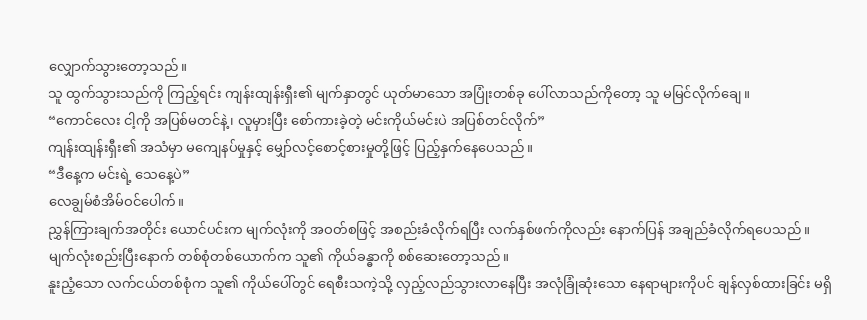လျှောက်သွားတော့သည်။
သူ ထွက်သွားသည်ကို ကြည့်ရင်း ကျန်းထျန်းရှီး၏ မျက်နှာတွင် ယုတ်မာသော အပြုံးတစ်ခု ပေါ်လာသည်ကိုတော့ သူ မမြင်လိုက်ချေ။
“ကောင်လေး ငါ့ကို အပြစ်မတင်နဲ့၊ လူမှားပြီး စော်ကားခဲ့တဲ့ မင်းကိုယ်မင်းပဲ အပြစ်တင်လိုက်”
ကျန်းထျန်းရှီး၏ အသံမှာ မကျေနပ်မှုနှင့် မျှော်လင့်စောင့်စားမှုတို့ဖြင့် ပြည့်နှက်နေပေသည်။
“ဒီနေ့က မင်းရဲ့ သေနေ့ပဲ”
လေချွမ်စံအိမ်ဝင်ပေါက်။
ညွှန်ကြားချက်အတိုင်း ယောင်ပင်းက မျက်လုံးကို အဝတ်စဖြင့် အစည်းခံလိုက်ရပြီး လက်နှစ်ဖက်ကိုလည်း နောက်ပြန် အချည်ခံလိုက်ရပေသည်။
မျက်လုံးစည်းပြီးနောက် တစ်စုံတစ်ယောက်က သူ၏ ကိုယ်ခန္ဓာကို စစ်ဆေးတော့သည်။
နူးညံ့သော လက်ငယ်တစ်စုံက သူ၏ ကိုယ်ပေါ်တွင် ရေစီးသကဲ့သို့ လှည့်လည်သွားလာနေပြီး အလုံခြုံဆုံးသော နေရာများကိုပင် ချန်လှစ်ထားခြင်း မရှိ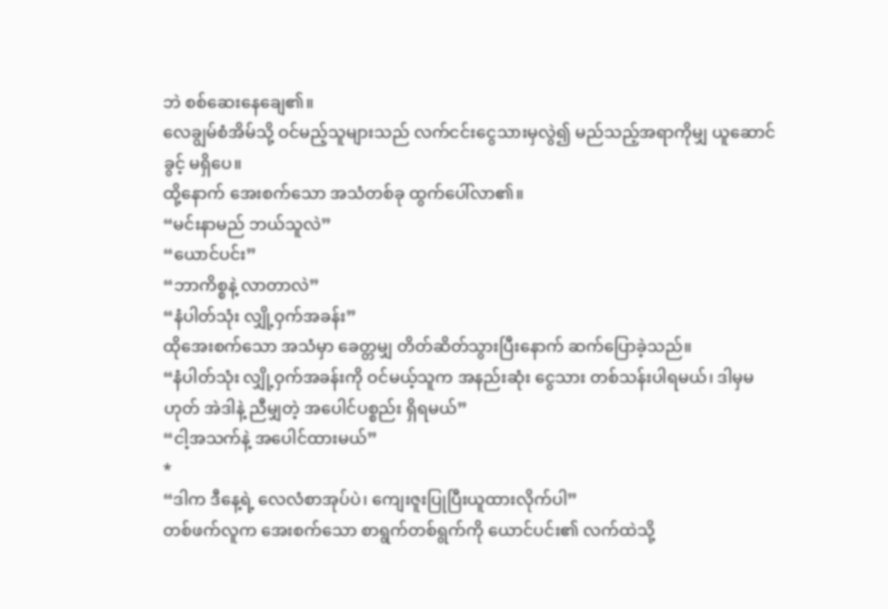ဘဲ စစ်ဆေးနေချေ၏။
လေချွမ်စံအိမ်သို့ ဝင်မည့်သူများသည် လက်ငင်းငွေသားမှလွဲ၍ မည်သည့်အရာကိုမျှ ယူဆောင်ခွင့် မရှိပေ။
ထို့နောက် အေးစက်သော အသံတစ်ခု ထွက်ပေါ်လာ၏။
“မင်းနာမည် ဘယ်သူလဲ”
“ယောင်ပင်း”
“ဘာကိစ္စနဲ့ လာတာလဲ”
“နံပါတ်သုံး လျှို့ဝှက်အခန်း”
ထိုအေးစက်သော အသံမှာ ခေတ္တမျှ တိတ်ဆိတ်သွားပြီးနောက် ဆက်ပြောခဲ့သည်။
“နံပါတ်သုံး လျှို့ဝှက်အခန်းကို ဝင်မယ့်သူက အနည်းဆုံး ငွေသား တစ်သန်းပါရမယ်၊ ဒါမှမဟုတ် အဲဒါနဲ့ ညီမျှတဲ့ အပေါင်ပစ္စည်း ရှိရမယ်”
“ငါ့အသက်နဲ့ အပေါင်ထားမယ်”
*
“ဒါက ဒီနေ့ရဲ့ လေလံစာအုပ်ပဲ၊ ကျေးဇူးပြုပြီးယူထားလိုက်ပါ”
တစ်ဖက်လူက အေးစက်သော စာရွက်တစ်ရွက်ကို ယောင်ပင်း၏ လက်ထဲသို့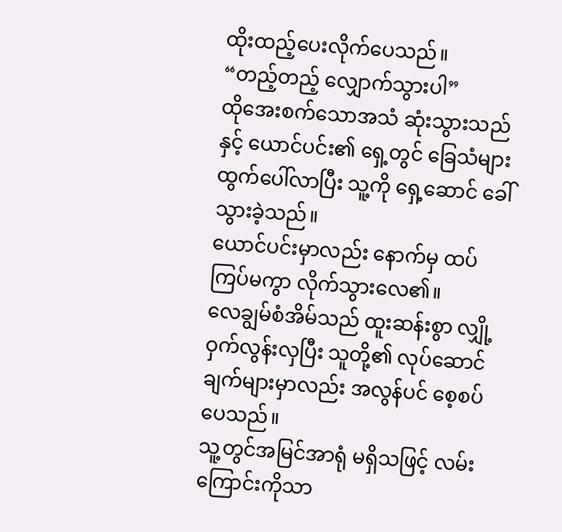ထိုးထည့်ပေးလိုက်ပေသည်။
“တည့်တည့် လျှောက်သွားပါ”
ထိုအေးစက်သောအသံ ဆုံးသွားသည်နှင့် ယောင်ပင်း၏ ရှေ့တွင် ခြေသံများ ထွက်ပေါ်လာပြီး သူ့ကို ရှေ့ဆောင် ခေါ်သွားခဲ့သည်။
ယောင်ပင်းမှာလည်း နောက်မှ ထပ်ကြပ်မကွာ လိုက်သွားလေ၏။
လေချွမ်စံအိမ်သည် ထူးဆန်းစွာ လျှို့ဝှက်လွန်းလှပြီး သူတို့၏ လုပ်ဆောင်ချက်များမှာလည်း အလွန်ပင် စေ့စပ်ပေသည်။
သူ့တွင်အမြင်အာရုံ မရှိသဖြင့် လမ်းကြောင်းကိုသာ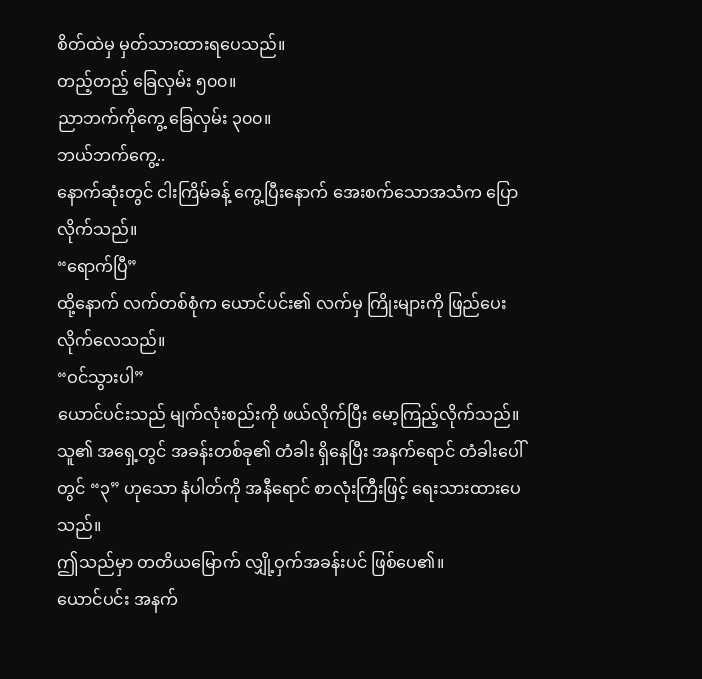စိတ်ထဲမှ မှတ်သားထားရပေသည်။
တည့်တည့် ခြေလှမ်း ၅၀၀။
ညာဘက်ကိုကွေ့ ခြေလှမ်း ၃၀၀။
ဘယ်ဘက်ကွေ့..
နောက်ဆုံးတွင် ငါးကြိမ်ခန့် ကွေ့ပြီးနောက် အေးစက်သောအသံက ပြောလိုက်သည်။
“ရောက်ပြီ”
ထို့နောက် လက်တစ်စုံက ယောင်ပင်း၏ လက်မှ ကြိုးများကို ဖြည်ပေးလိုက်လေသည်။
“ဝင်သွားပါ”
ယောင်ပင်းသည် မျက်လုံးစည်းကို ဖယ်လိုက်ပြီး မော့ကြည့်လိုက်သည်။
သူ၏ အရှေ့တွင် အခန်းတစ်ခု၏ တံခါး ရှိနေပြီး အနက်ရောင် တံခါးပေါ်တွင် “၃” ဟုသော နံပါတ်ကို အနီရောင် စာလုံးကြီးဖြင့် ရေးသားထားပေသည်။
ဤသည်မှာ တတိယမြောက် လျှို့ဝှက်အခန်းပင် ဖြစ်ပေ၏။
ယောင်ပင်း အနက်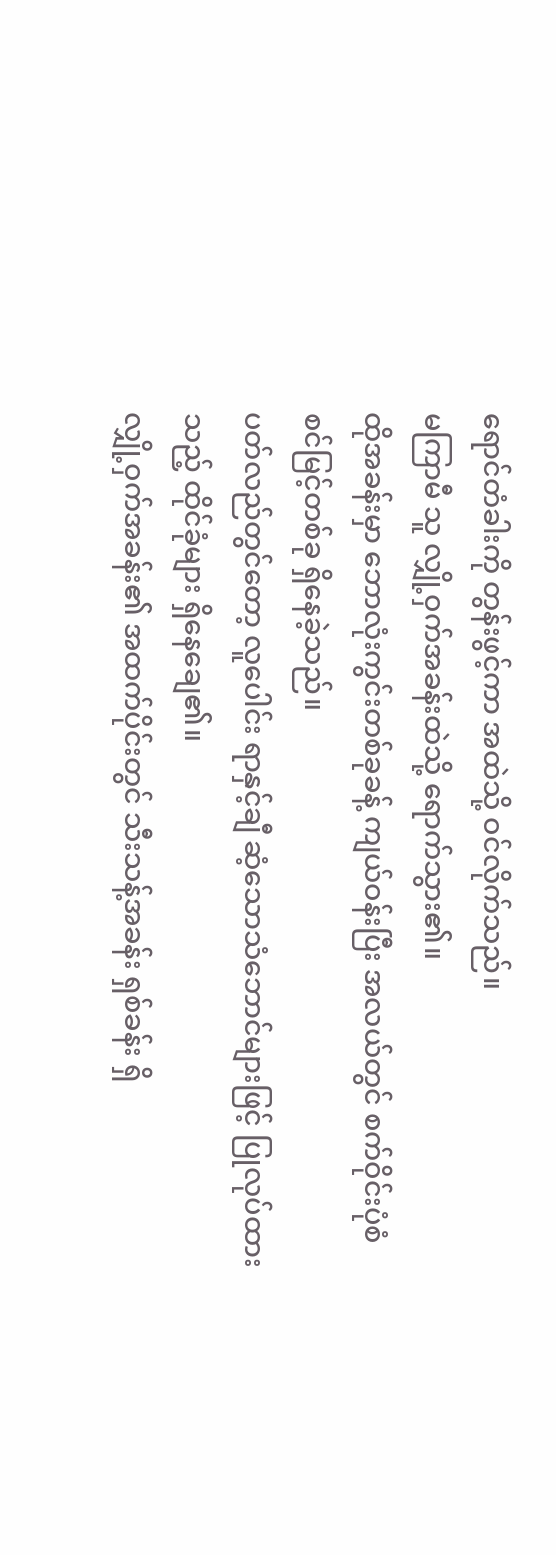ရောင်တံခါးကို တွန်းဖွင့်ကာ အထဲသို့ ဝင်လိုက်သည်။
မကြာမီ သူ လျှို့ဝှက်အခန်းထဲသို့ ရောက်သွား၏။
ထိုအခန်းမှာ ဘောလုံးကွင်းတစ်ခုခန့် ကျယ်ဝန်းပြီး အလယ်တွင် စက်ဝိုင်းပုံစံ စင်မြင့်တစ်ခု ရှိနေခဲ့သည်။
ပတ်လည်တွင်တော့ လူပေါင်း ရာနှင့်ချီ ဆံ့သောသံဘောင်များဖြင့် ပြုလုပ်ထားသည့် ထိုင်ခုံများ ရှိနေချေ၏။
လျှို့ဝှက်အခန်း၏ အထက်ပိုင်းတွင် သီးသန့်အခန်း ရှစ်ခန်း ရှိ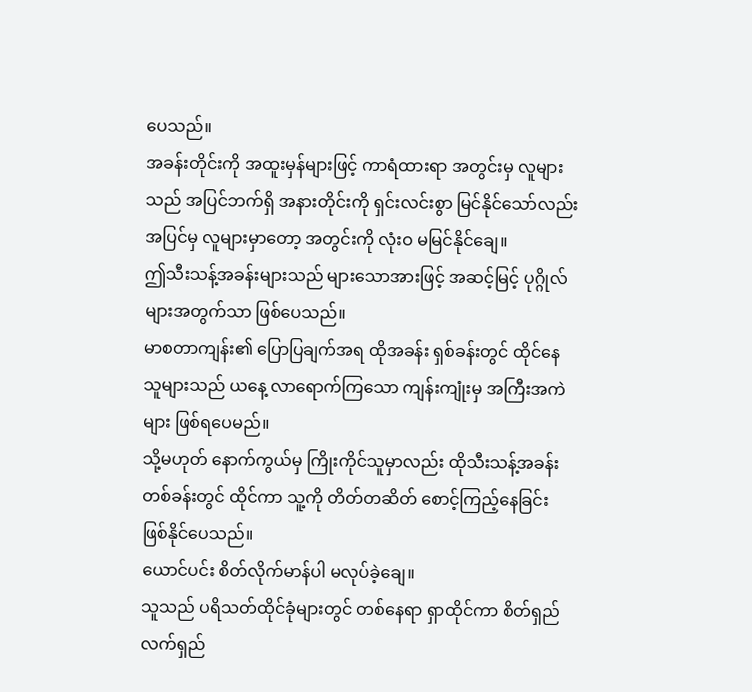ပေသည်။
အခန်းတိုင်းကို အထူးမှန်များဖြင့် ကာရံထားရာ အတွင်းမှ လူများသည် အပြင်ဘက်ရှိ အနားတိုင်းကို ရှင်းလင်းစွာ မြင်နိုင်သော်လည်း အပြင်မှ လူများမှာတော့ အတွင်းကို လုံးဝ မမြင်နိုင်ချေ။
ဤသီးသန့်အခန်းများသည် များသောအားဖြင့် အဆင့်မြင့် ပုဂ္ဂိုလ်များအတွက်သာ ဖြစ်ပေသည်။
မာစတာကျန်း၏ ပြောပြချက်အရ ထိုအခန်း ရှစ်ခန်းတွင် ထိုင်နေသူများသည် ယနေ့ လာရောက်ကြသော ကျန်းကျုံးမှ အကြီးအကဲများ ဖြစ်ရပေမည်။
သို့မဟုတ် နောက်ကွယ်မှ ကြိုးကိုင်သူမှာလည်း ထိုသီးသန့်အခန်းတစ်ခန်းတွင် ထိုင်ကာ သူ့ကို တိတ်တဆိတ် စောင့်ကြည့်နေခြင်း ဖြစ်နိုင်ပေသည်။
ယောင်ပင်း စိတ်လိုက်မာန်ပါ မလုပ်ခဲ့ချေ။
သူသည် ပရိသတ်ထိုင်ခုံများတွင် တစ်နေရာ ရှာထိုင်ကာ စိတ်ရှည်လက်ရှည်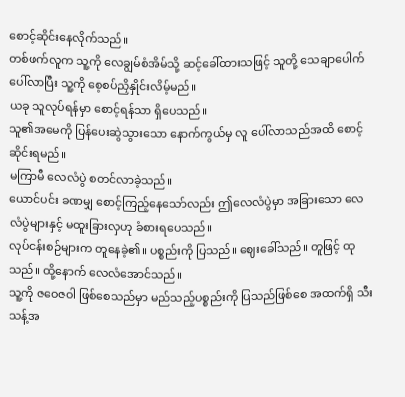စောင့်ဆိုင်းနေလိုက်သည်။
တစ်ဖက်လူက သူ့ကို လေချွမ်စံအိမ်သို့ ဆင့်ခေါ်ထားသဖြင့် သူတို့ သေချာပေါက် ပေါ်လာပြီး သူ့ကို စေ့စပ်ညှိနှိုင်းလိမ့်မည်။
ယခု သူလုပ်ရန်မှာ စောင့်ရန်သာ ရှိပေသည်။
သူ၏အမေကို ပြန်ပေးဆွဲသွားသော နောက်ကွယ်မှ လူ ပေါ်လာသည်အထိ စောင့်ဆိုင်းရမည်။
မကြာမီ လေလံပွဲ စတင်လာခဲ့သည်။
ယောင်ပင်း ခဏမျှ စောင့်ကြည့်နေသော်လည်း ဤလေလံပွဲမှာ အခြားသော လေလံပွဲများနှင့် မထူးခြားလှဟု ခံစားရပေသည်။
လုပ်ငန်းစဉ်များက တူနေခဲ့၏။ ပစ္စည်းကို ပြသည်။ ဈေးခေါ်သည်။ တူဖြင့် ထုသည်။ ထို့နောက် လေလံအောင်သည်။
သူ့ကို ဇဝေဇဝါ ဖြစ်စေသည်မှာ မည်သည့်ပစ္စည်းကို ပြသည်ဖြစ်စေ အထက်ရှိ သီးသန့်အ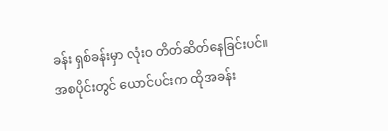ခန်း ရှစ်ခန်းမှာ လုံးဝ တိတ်ဆိတ်နေခြင်းပင်။
အစပိုင်းတွင် ယောင်ပင်းက ထိုအခန်း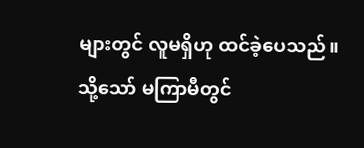များတွင် လူမရှိဟု ထင်ခဲ့ပေသည်။
သို့သော် မကြာမီတွင်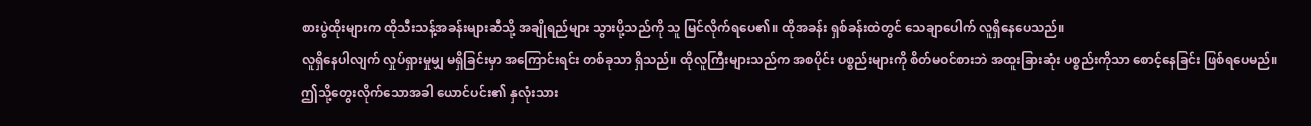စားပွဲထိုးများက ထိုသီးသန့်အခန်းများဆီသို့ အချိုရည်များ သွားပို့သည်ကို သူ မြင်လိုက်ရပေ၏။ ထိုအခန်း ရှစ်ခန်းထဲတွင် သေချာပေါက် လူရှိနေပေသည်။
လူရှိနေပါလျက် လှုပ်ရှားမှုမျှ မရှိခြင်းမှာ အကြောင်းရင်း တစ်ခုသာ ရှိသည်။ ထိုလူကြီးများသည်က အစပိုင်း ပစ္စည်းများကို စိတ်မဝင်စားဘဲ အထူးခြားဆုံး ပစ္စည်းကိုသာ စောင့်နေခြင်း ဖြစ်ရပေမည်။
ဤသို့တွေးလိုက်သောအခါ ယောင်ပင်း၏ နှလုံးသား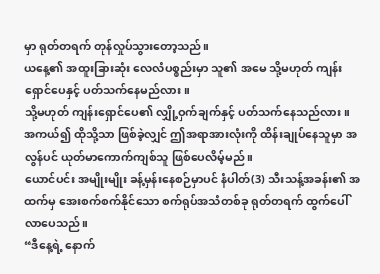မှာ ရုတ်တရက် တုန်လှုပ်သွားတော့သည်။
ယနေ့၏ အထူးခြားဆုံး လေလံပစ္စည်းမှာ သူ၏ အမေ သို့မဟုတ် ကျန်းရှောင်ပေနှင့် ပတ်သက်နေမည်လား။
သို့မဟုတ် ကျန်းရှောင်ပေ၏ လျှို့ဝှက်ချက်နှင့် ပတ်သက်နေသည်လား။
အကယ်၍ ထိုသို့သာ ဖြစ်ခဲ့လျှင် ဤအရာအားလုံးကို ထိန်းချုပ်နေသူမှာ အလွန်ပင် ယုတ်မာကောက်ကျစ်သူ ဖြစ်ပေလိမ့်မည်။
ယောင်ပင်း အမျိုးမျိုး ခန့်မှန်းနေစဉ်မှာပင် နံပါတ်(3) သီးသန့်အခန်း၏ အထက်မှ အေးစက်စက်နိုင်သော စက်ရုပ်အသံတစ်ခု ရုတ်တရက် ထွက်ပေါ်လာပေသည်။
“ဒီနေ့ရဲ့ နောက်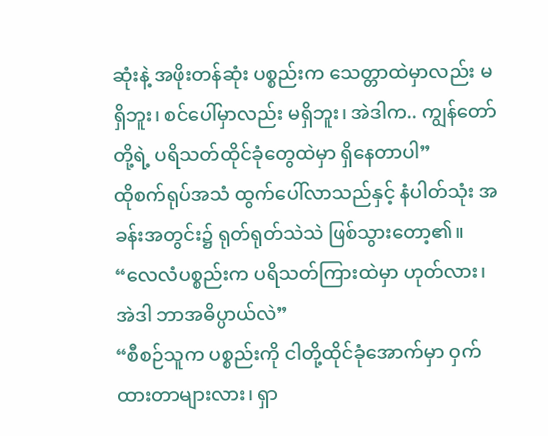ဆုံးနဲ့ အဖိုးတန်ဆုံး ပစ္စည်းက သေတ္တာထဲမှာလည်း မရှိဘူး၊ စင်ပေါ်မှာလည်း မရှိဘူး၊ အဲဒါက.. ကျွန်တော်တို့ရဲ့ ပရိသတ်ထိုင်ခုံတွေထဲမှာ ရှိနေတာပါ”
ထိုစက်ရုပ်အသံ ထွက်ပေါ်လာသည်နှင့် နံပါတ်သုံး အခန်းအတွင်း၌ ရုတ်ရုတ်သဲသဲ ဖြစ်သွားတော့၏။
“လေလံပစ္စည်းက ပရိသတ်ကြားထဲမှာ ဟုတ်လား၊ အဲဒါ ဘာအဓိပ္ပာယ်လဲ”
“စီစဉ်သူက ပစ္စည်းကို ငါတို့ထိုင်ခုံအောက်မှာ ဝှက်ထားတာများလား၊ ရှာ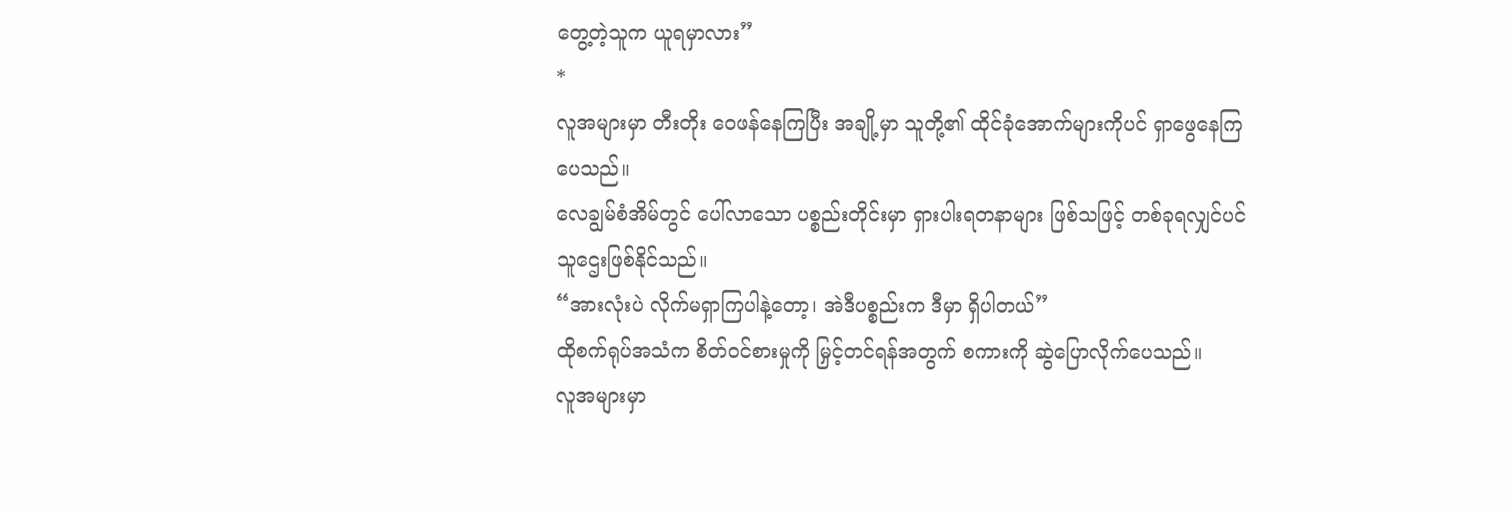တွေ့တဲ့သူက ယူရမှာလား”
*
လူအများမှာ တီးတိုး ဝေဖန်နေကြပြီး အချို့မှာ သူတို့၏ ထိုင်ခုံအောက်များကိုပင် ရှာဖွေနေကြပေသည်။
လေချွမ်စံအိမ်တွင် ပေါ်လာသော ပစ္စည်းတိုင်းမှာ ရှားပါးရတနာများ ဖြစ်သဖြင့် တစ်ခုရလျှင်ပင် သူဌေးဖြစ်နိုင်သည်။
“အားလုံးပဲ လိုက်မရှာကြပါနဲ့တော့၊ အဲဒီပစ္စည်းက ဒီမှာ ရှိပါတယ်”
ထိုစက်ရုပ်အသံက စိတ်ဝင်စားမှုကို မြှင့်တင်ရန်အတွက် စကားကို ဆွဲပြောလိုက်ပေသည်။
လူအများမှာ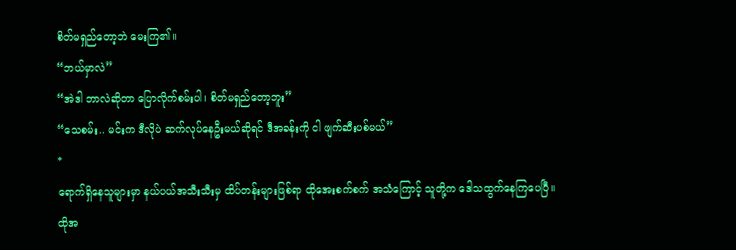စိတ်မရှည်တော့ဘဲ မေးကြ၏။
“ဘယ်မှာလဲ”
“အဲဒါ ဘာလဲဆိုတာ ပြောလိုက်စမ်းပါ၊ စိတ်မရှည်တော့ဘူး”
“သေစမ်း.. မင်းက ဒီလိုပဲ ဆက်လုပ်နေဦးမယ်ဆိုရင် ဒီအခန်းကို ငါ ဖျက်ဆီးပစ်မယ်”
*
ရောက်ရှိနေသူများမှာ နယ်ပယ်အသီးသီးမှ ထိပ်တန်းများဖြစ်ရာ ထိုအေးစက်စက် အသံကြောင့် သူတို့က ဒေါသထွက်နေကြပေပြီ။
ထိုအ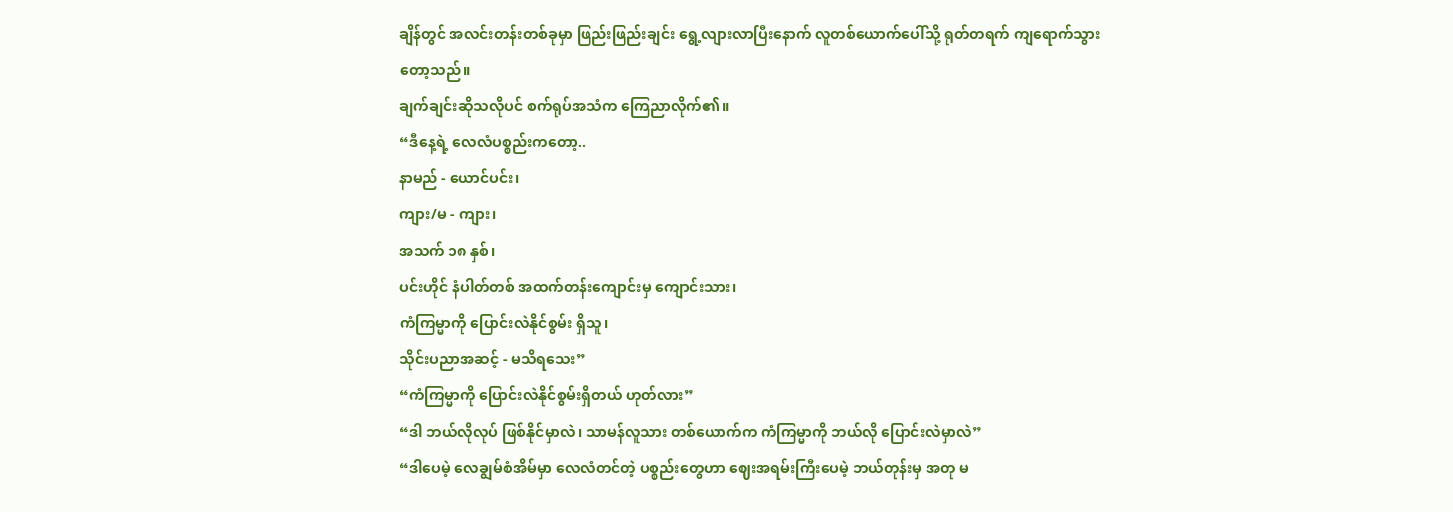ချိန်တွင် အလင်းတန်းတစ်ခုမှာ ဖြည်းဖြည်းချင်း ရွေ့လျားလာပြီးနောက် လူတစ်ယောက်ပေါ်သို့ ရုတ်တရက် ကျရောက်သွားတော့သည်။
ချက်ချင်းဆိုသလိုပင် စက်ရုပ်အသံက ကြေညာလိုက်၏။
“ဒီနေ့ရဲ့ လေလံပစ္စည်းကတော့..
နာမည် - ယောင်ပင်း၊
ကျား/မ - ကျား၊
အသက် ၁၈ နှစ်၊
ပင်းဟိုင် နံပါတ်တစ် အထက်တန်းကျောင်းမှ ကျောင်းသား၊
ကံကြမ္မာကို ပြောင်းလဲနိုင်စွမ်း ရှိသူ၊
သိုင်းပညာအဆင့် - မသိရသေး”
“ကံကြမ္မာကို ပြောင်းလဲနိုင်စွမ်းရှိတယ် ဟုတ်လား”
“ဒါ ဘယ်လိုလုပ် ဖြစ်နိုင်မှာလဲ၊ သာမန်လူသား တစ်ယောက်က ကံကြမ္မာကို ဘယ်လို ပြောင်းလဲမှာလဲ”
“ဒါပေမဲ့ လေချွမ်စံအိမ်မှာ လေလံတင်တဲ့ ပစ္စည်းတွေဟာ ဈေးအရမ်းကြီးပေမဲ့ ဘယ်တုန်းမှ အတု မ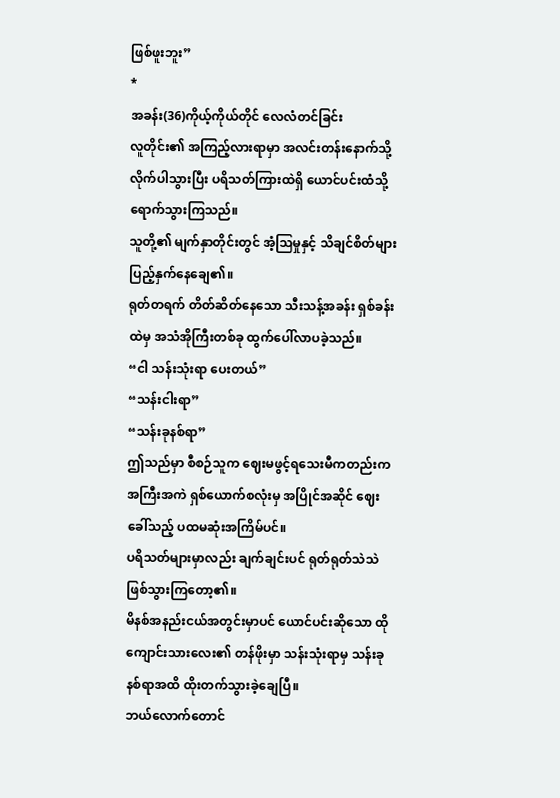ဖြစ်ဖူးဘူး”
*
အခန်း(36)ကိုယ့်ကိုယ်တိုင် လေလံတင်ခြင်း
လူတိုင်း၏ အကြည့်လားရာမှာ အလင်းတန်းနောက်သို့ လိုက်ပါသွားပြီး ပရိသတ်ကြားထဲရှိ ယောင်ပင်းထံသို့ ရောက်သွားကြသည်။
သူတို့၏ မျက်နှာတိုင်းတွင် အံ့သြမှုနှင့် သိချင်စိတ်များ ပြည့်နှက်နေချေ၏။
ရုတ်တရက် တိတ်ဆိတ်နေသော သီးသန့်အခန်း ရှစ်ခန်းထဲမှ အသံအိုကြီးတစ်ခု ထွက်ပေါ်လာပခဲ့သည်။
“ငါ သန်းသုံးရာ ပေးတယ်”
“သန်းငါးရာ”
“သန်းခုနစ်ရာ”
ဤသည်မှာ စီစဉ်သူက ဈေးမဖွင့်ရသေးမီကတည်းက အကြီးအကဲ ရှစ်ယောက်စလုံးမှ အပြိုင်အဆိုင် ဈေးခေါ်သည့် ပထမဆုံးအကြိမ်ပင်။
ပရိသတ်များမှာလည်း ချက်ချင်းပင် ရုတ်ရုတ်သဲသဲ ဖြစ်သွားကြတော့၏။
မိနစ်အနည်းငယ်အတွင်းမှာပင် ယောင်ပင်းဆိုသော ထိုကျောင်းသားလေး၏ တန်ဖိုးမှာ သန်းသုံးရာမှ သန်းခုနစ်ရာအထိ ထိုးတက်သွားခဲ့ချေပြီ။
ဘယ်လောက်တောင်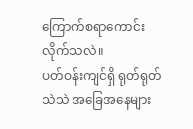ကြောက်စရာကောင်းလိုက်သလဲ။
ပတ်ဝန်းကျင်ရှိ ရုတ်ရုတ်သဲသဲ အခြေအနေများ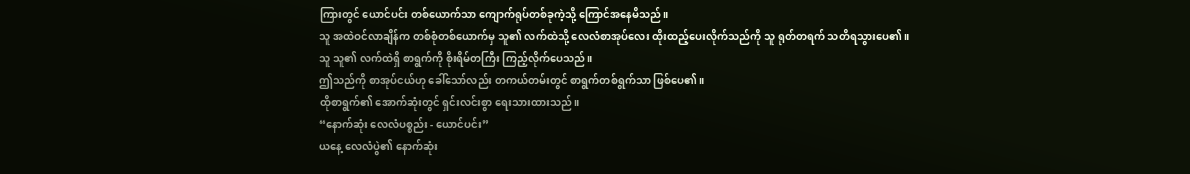ကြားတွင် ယောင်ပင်း တစ်ယောက်သာ ကျောက်ရုပ်တစ်ခုကဲ့သို့ ကြောင်အနေမိသည်။
သူ အထဲဝင်လာချိန်က တစ်စုံတစ်ယောက်မှ သူ၏ လက်ထဲသို့ လေလံစာအုပ်လေး ထိုးထည့်ပေးလိုက်သည်ကို သူ ရုတ်တရက် သတိရသွားပေ၏။
သူ သူ၏ လက်ထဲရှိ စာရွက်ကို စိုးရိမ်တကြီး ကြည့်လိုက်ပေသည်။
ဤသည်ကို စာအုပ်ငယ်ဟု ခေါ်သော်လည်း တကယ်တမ်းတွင် စာရွက်တစ်ရွက်သာ ဖြစ်ပေ၏။
ထိုစာရွက်၏ အောက်ဆုံးတွင် ရှင်းလင်းစွာ ရေးသားထားသည်။
“နောက်ဆုံး လေလံပစ္စည်း - ယောင်ပင်း”
ယနေ့ လေလံပွဲ၏ နောက်ဆုံး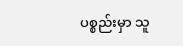ပစ္စည်းမှာ သူ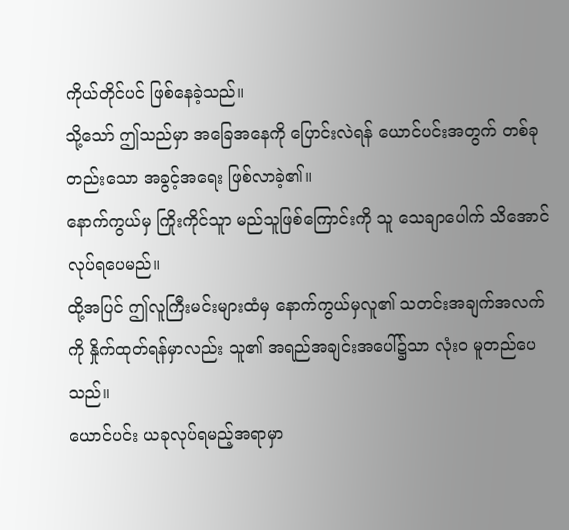ကိုယ်တိုင်ပင် ဖြစ်နေခဲ့သည်။
သို့သော် ဤသည်မှာ အခြေအနေကို ပြောင်းလဲရန် ယောင်ပင်းအတွက် တစ်ခုတည်းသော အခွင့်အရေး ဖြစ်လာခဲ့၏။
နောက်ကွယ်မှ ကြိုးကိုင်သူာ မည်သူဖြစ်ကြောင်းကို သူ သေချာပေါက် သိအောင်လုပ်ရပေမည်။
ထို့အပြင် ဤလူကြီးမင်းများထံမှ နောက်ကွယ်မှလူ၏ သတင်းအချက်အလက်ကို နှိုက်ထုတ်ရန်မှာလည်း သူ၏ အရည်အချင်းအပေါ်၌သာ လုံးဝ မူတည်ပေသည်။
ယောင်ပင်း ယခုလုပ်ရမည့်အရာမှာ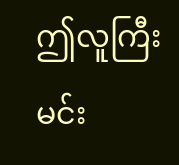ဤလူကြီးမင်း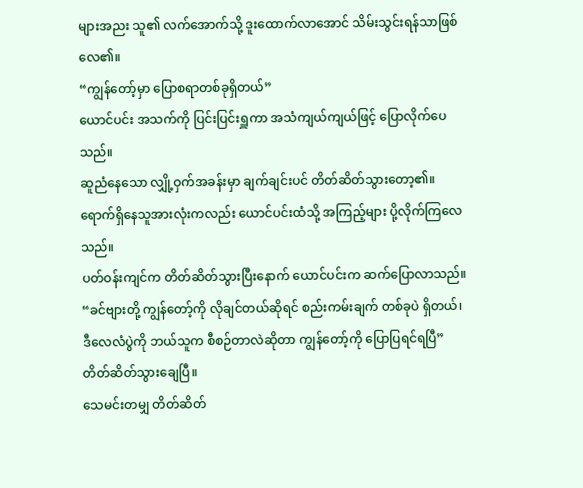များအညး သူ၏ လက်အောက်သို့ ဒူးထောက်လာအောင် သိမ်းသွင်းရန်သာဖြစ်လေ၏။
“ကျွန်တော့်မှာ ပြောစရာတစ်ခုရှိတယ်”
ယောင်ပင်း အသက်ကို ပြင်းပြင်းရှူကာ အသံကျယ်ကျယ်ဖြင့် ပြောလိုက်ပေသည်။
ဆူညံနေသော လျှို့ဝှက်အခန်းမှာ ချက်ချင်းပင် တိတ်ဆိတ်သွားတော့၏။
ရောက်ရှိနေသူအားလုံးကလည်း ယောင်ပင်းထံသို့ အကြည့်များ ပို့လိုက်ကြလေသည်။
ပတ်ဝန်းကျင်က တိတ်ဆိတ်သွားပြီးနောက် ယောင်ပင်းက ဆက်ပြောလာသည်။
“ခင်ဗျားတို့ ကျွန်တော့်ကို လိုချင်တယ်ဆိုရင် စည်းကမ်းချက် တစ်ခုပဲ ရှိတယ်၊ ဒီလေလံပွဲကို ဘယ်သူက စီစဉ်တာလဲဆိုတာ ကျွန်တော့်ကို ပြောပြရင်ရပြီ”
တိတ်ဆိတ်သွားချေပြီ။
သေမင်းတမျှ တိတ်ဆိတ်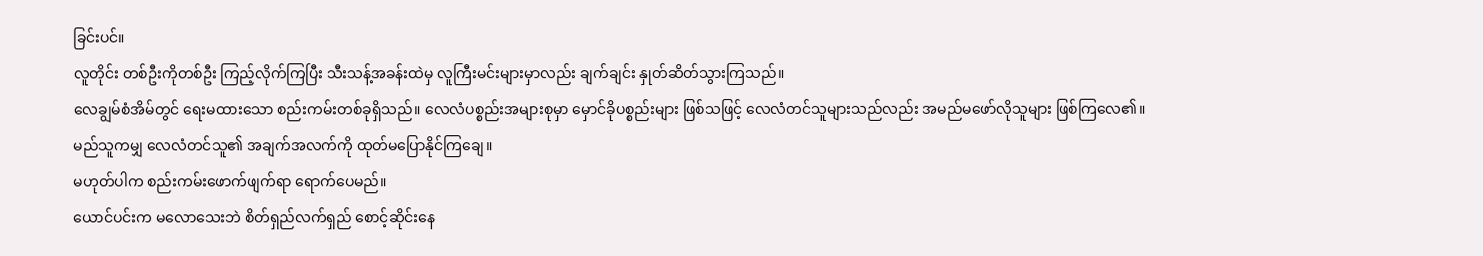ခြင်းပင်။
လူတိုင်း တစ်ဦးကိုတစ်ဦး ကြည့်လိုက်ကြပြီး သီးသန့်အခန်းထဲမှ လူကြီးမင်းများမှာလည်း ချက်ချင်း နှုတ်ဆိတ်သွားကြသည်။
လေချွမ်စံအိမ်တွင် ရေးမထားသော စည်းကမ်းတစ်ခုရှိသည်။ လေလံပစ္စည်းအများစုမှာ မှောင်ခိုပစ္စည်းများ ဖြစ်သဖြင့် လေလံတင်သူများသည်လည်း အမည်မဖော်လိုသူများ ဖြစ်ကြလေ၏။
မည်သူကမျှ လေလံတင်သူ၏ အချက်အလက်ကို ထုတ်မပြောနိုင်ကြချေ။
မဟုတ်ပါက စည်းကမ်းဖောက်ဖျက်ရာ ရောက်ပေမည်။
ယောင်ပင်းက မလောသေးဘဲ စိတ်ရှည်လက်ရှည် စောင့်ဆိုင်းနေ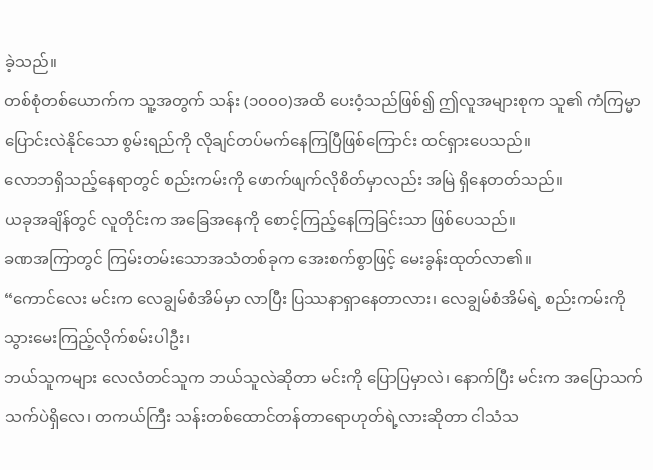ခဲ့သည်။
တစ်စုံတစ်ယောက်က သူ့အတွက် သန်း (၁၀၀၀)အထိ ပေးဝံ့သည်ဖြစ်၍ ဤလူအများစုက သူ၏ ကံကြမ္မာပြောင်းလဲနိုင်သော စွမ်းရည်ကို လိုချင်တပ်မက်နေကြပြီဖြစ်ကြောင်း ထင်ရှားပေသည်။
လောဘရှိသည့်နေရာတွင် စည်းကမ်းကို ဖောက်ဖျက်လိုစိတ်မှာလည်း အမြဲ ရှိနေတတ်သည်။
ယခုအချိန်တွင် လူတိုင်းက အခြေအနေကို စောင့်ကြည့်နေကြခြင်းသာ ဖြစ်ပေသည်။
ခဏအကြာတွင် ကြမ်းတမ်းသောအသံတစ်ခုက အေးစက်စွာဖြင့် မေးခွန်းထုတ်လာ၏။
“ကောင်လေး မင်းက လေချွမ်စံအိမ်မှာ လာပြီး ပြဿနာရှာနေတာလား၊ လေချွမ်စံအိမ်ရဲ့ စည်းကမ်းကို သွားမေးကြည့်လိုက်စမ်းပါဦး၊
ဘယ်သူကများ လေလံတင်သူက ဘယ်သူလဲဆိုတာ မင်းကို ပြောပြမှာလဲ၊ နောက်ပြီး မင်းက အပြောသက်သက်ပဲရှိလေ၊ တကယ်ကြီး သန်းတစ်ထောင်တန်တာရောဟုတ်ရဲ့လားဆိုတာ ငါသံသ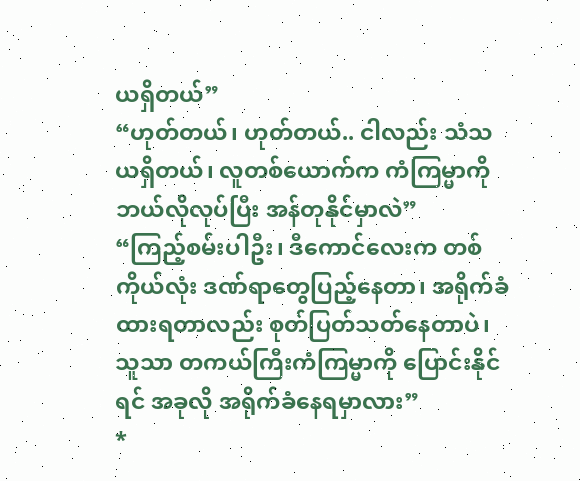ယရှိတယ်”
“ဟုတ်တယ်၊ ဟုတ်တယ်.. ငါလည်း သံသယရှိတယ်၊ လူတစ်ယောက်က ကံကြမ္မာကို ဘယ်လိုလုပ်ပြီး အန်တုနိုင်မှာလဲ”
“ကြည့်စမ်းပါဦး၊ ဒီကောင်လေးက တစ်ကိုယ်လုံး ဒဏ်ရာတွေပြည့်နေတာ၊ အရိုက်ခံထားရတာလည်း စုတ်ပြတ်သတ်နေတာပဲ၊ သူသာ တကယ်ကြီးကံကြမ္မာကို ပြောင်းနိုင်ရင် အခုလို အရိုက်ခံနေရမှာလား”
*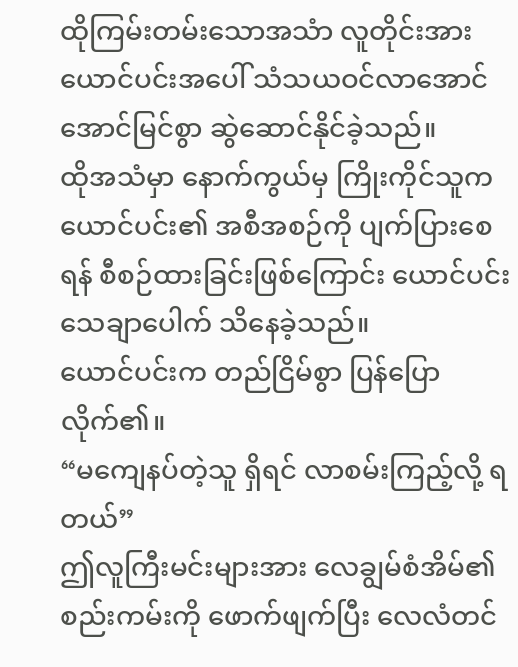ထိုကြမ်းတမ်းသောအသံာ လူတိုင်းအား ယောင်ပင်းအပေါ် သံသယဝင်လာအောင် အောင်မြင်စွာ ဆွဲဆောင်နိုင်ခဲ့သည်။
ထိုအသံမှာ နောက်ကွယ်မှ ကြိုးကိုင်သူက ယောင်ပင်း၏ အစီအစဉ်ကို ပျက်ပြားစေရန် စီစဉ်ထားခြင်းဖြစ်ကြောင်း ယောင်ပင်း သေချာပေါက် သိနေခဲ့သည်။
ယောင်ပင်းက တည်ငြိမ်စွာ ပြန်ပြောလိုက်၏။
“မကျေနပ်တဲ့သူ ရှိရင် လာစမ်းကြည့်လို့ ရတယ်”
ဤလူကြီးမင်းများအား လေချွမ်စံအိမ်၏ စည်းကမ်းကို ဖောက်ဖျက်ပြီး လေလံတင်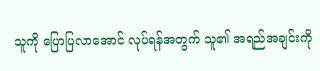သူကို ပြောပြလာအောင် လုပ်ရန်အတွက် သူ၏ အရည်အချင်းကို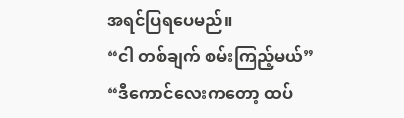အရင်ပြရပေမည်။
“ငါ တစ်ချက် စမ်းကြည့်မယ်”
“ဒီကောင်လေးကတော့ ထပ်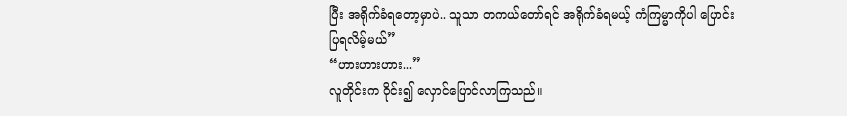ပြီး အရိုက်ခံရတော့မှာပဲ.. သူသာ တကယ်တော်ရင် အရိုက်ခံရမယ့် ကံကြမ္မာကိုပါ ပြောင်းပြရလိမ့်မယ်”
“ဟားဟားဟား...”
လူတိုင်းက ဝိုင်း၍ လှောင်ပြောင်လာကြသည်။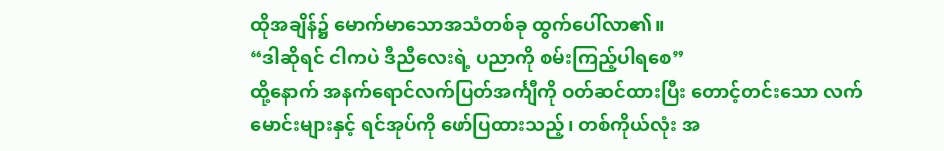ထိုအချိန်၌ မောက်မာသောအသံတစ်ခု ထွက်ပေါ်လာ၏။
“ဒါဆိုရင် ငါကပဲ ဒီညီလေးရဲ့ ပညာကို စမ်းကြည့်ပါရစေ”
ထို့နောက် အနက်ရောင်လက်ပြတ်အင်္ကျီကို ဝတ်ဆင်ထားပြီး တောင့်တင်းသော လက်မောင်းများနှင့် ရင်အုပ်ကို ဖော်ပြထားသည့်၊ တစ်ကိုယ်လုံး အ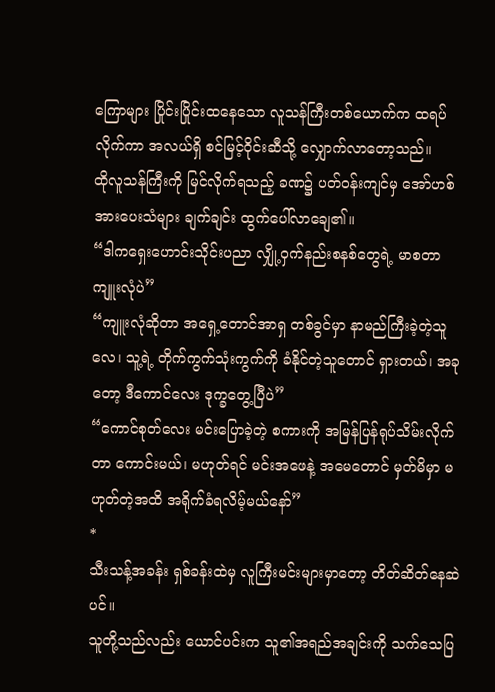ကြောများ ပြိုင်းပြိုင်းထနေသော လူသန်ကြီးတစ်ယောက်က ထရပ်လိုက်ကာ အလယ်ရှိ စင်မြင့်ဝိုင်းဆီသို့ လျှောက်လာတော့သည်။
ထိုလူသန်ကြီးကို မြင်လိုက်ရသည့် ခဏ၌ ပတ်ဝန်းကျင်မှ အော်ဟစ်အားပေးသံများ ချက်ချင်း ထွက်ပေါ်လာချေ၏။
“ဒါကရှေးဟောင်းသိုင်းပညာ လျှို့ဝှက်နည်းစနစ်တွေရဲ့ မာစတာ ကျူးလုံပဲ”
“ကျူးလုံဆိုတာ အရှေ့တောင်အာရှ တစ်ခွင်မှာ နာမည်ကြီးခဲ့တဲ့သူလေ၊ သူ့ရဲ့ တိုက်ကွက်သုံးကွက်ကို ခံနိုင်တဲ့သူတောင် ရှားတယ်၊ အခုတော့ ဒီကောင်လေး ဒုက္ခတွေ့ပြီပဲ”
“ကောင်စုတ်လေး မင်းပြောခဲ့တဲ့ စကားကို အမြန်ပြန်ရုပ်သိမ်းလိုက်တာ ကောင်းမယ်၊ မဟုတ်ရင် မင်းအဖေနဲ့ အမေတောင် မှတ်မိမှာ မဟုတ်တဲ့အထိ အရိုက်ခံရလိမ့်မယ်နော်”
*
သီးသန့်အခန်း ရှစ်ခန်းထဲမှ လူကြီးမင်းများမှာတော့ တိတ်ဆိတ်နေဆဲပင်။
သူတို့သည်လည်း ယောင်ပင်းက သူ၏အရည်အချင်းကို သက်သေပြ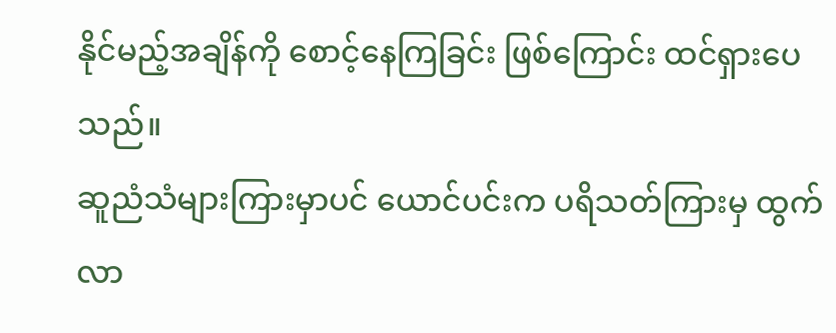နိုင်မည့်အချိန်ကို စောင့်နေကြခြင်း ဖြစ်ကြောင်း ထင်ရှားပေသည်။
ဆူညံသံများကြားမှာပင် ယောင်ပင်းက ပရိသတ်ကြားမှ ထွက်လာ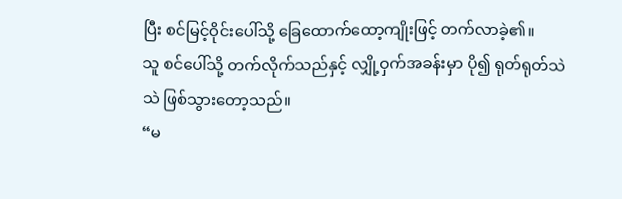ပြီး စင်မြင့်ဝိုင်းပေါ်သို့ ခြေထောက်ထော့ကျိုးဖြင့် တက်လာခဲ့၏။
သူ စင်ပေါ်သို့ တက်လိုက်သည်နှင့် လျှို့ဝှက်အခန်းမှာ ပို၍ ရုတ်ရုတ်သဲသဲ ဖြစ်သွားတော့သည်။
“မ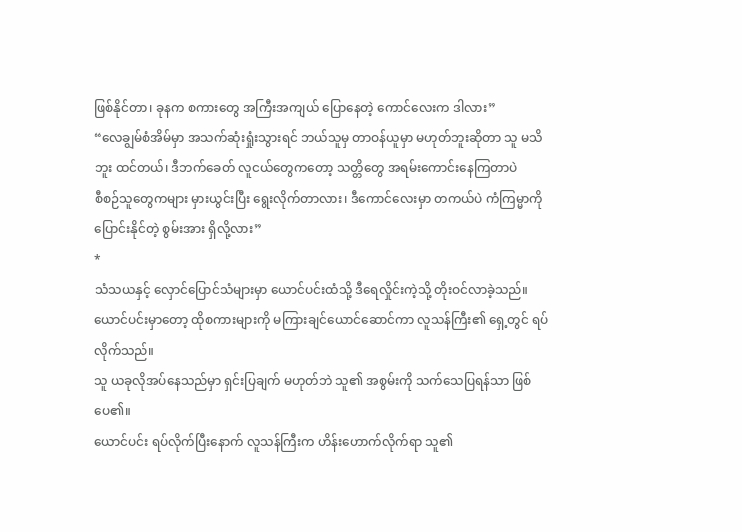ဖြစ်နိုင်တာ၊ ခုနက စကားတွေ အကြီးအကျယ် ပြောနေတဲ့ ကောင်လေးက ဒါလား”
“လေချွမ်စံအိမ်မှာ အသက်ဆုံးရှုံးသွားရင် ဘယ်သူမှ တာဝန်ယူမှာ မဟုတ်ဘူးဆိုတာ သူ မသိဘူး ထင်တယ်၊ ဒီဘက်ခေတ် လူငယ်တွေကတော့ သတ္တိတွေ အရမ်းကောင်းနေကြတာပဲ
စီစဉ်သူတွေကများ မှားယွင်းပြီး ရွေးလိုက်တာလား၊ ဒီကောင်လေးမှာ တကယ်ပဲ ကံကြမ္မာကို ပြောင်းနိုင်တဲ့ စွမ်းအား ရှိလို့လား”
*
သံသယနှင့် လှောင်ပြောင်သံများမှာ ယောင်ပင်းထံသို့ ဒီရေလှိုင်းကဲ့သို့ တိုးဝင်လာခဲ့သည်။
ယောင်ပင်းမှာတော့ ထိုစကားများကို မကြားချင်ယောင်ဆောင်ကာ လူသန်ကြီး၏ ရှေ့တွင် ရပ်လိုက်သည်။
သူ ယခုလိုအပ်နေသည်မှာ ရှင်းပြချက် မဟုတ်ဘဲ သူ၏ အစွမ်းကို သက်သေပြရန်သာ ဖြစ်ပေ၏။
ယောင်ပင်း ရပ်လိုက်ပြီးနောက် လူသန်ကြီးက ဟိန်းဟောက်လိုက်ရာ သူ၏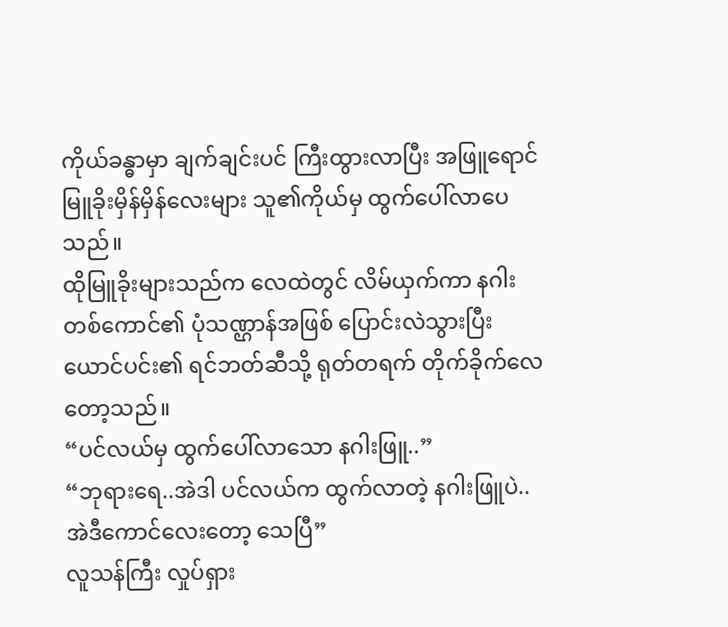ကိုယ်ခန္ဓာမှာ ချက်ချင်းပင် ကြီးထွားလာပြီး အဖြူရောင် မြူခိုးမှိန်မှိန်လေးများ သူ၏ကိုယ်မှ ထွက်ပေါ်လာပေသည်။
ထိုမြူခိုးများသည်က လေထဲတွင် လိမ်ယှက်ကာ နဂါးတစ်ကောင်၏ ပုံသဏ္ဌာန်အဖြစ် ပြောင်းလဲသွားပြီး ယောင်ပင်း၏ ရင်ဘတ်ဆီသို့ ရုတ်တရက် တိုက်ခိုက်လေတော့သည်။
“ပင်လယ်မှ ထွက်ပေါ်လာသော နဂါးဖြူ..”
“ဘုရားရေ..အဲဒါ ပင်လယ်က ထွက်လာတဲ့ နဂါးဖြူပဲ.. အဲဒီကောင်လေးတော့ သေပြီ”
လူသန်ကြီး လှုပ်ရှား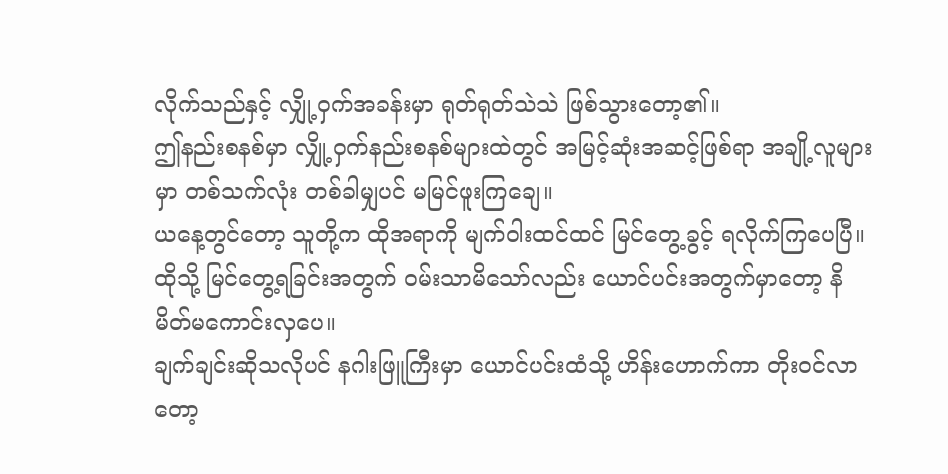လိုက်သည်နှင့် လျှို့ဝှက်အခန်းမှာ ရုတ်ရုတ်သဲသဲ ဖြစ်သွားတော့၏။
ဤနည်းစနစ်မှာ လျှို့ဝှက်နည်းစနစ်များထဲတွင် အမြင့်ဆုံးအဆင့်ဖြစ်ရာ အချို့လူများမှာ တစ်သက်လုံး တစ်ခါမျှပင် မမြင်ဖူးကြချေ။
ယနေ့တွင်တော့ သူတို့က ထိုအရာကို မျက်ဝါးထင်ထင် မြင်တွေ့ခွင့် ရလိုက်ကြပေပြီ။
ထိုသို့ မြင်တွေ့ရခြင်းအတွက် ဝမ်းသာမိသော်လည်း ယောင်ပင်းအတွက်မှာတော့ နိမိတ်မကောင်းလှပေ။
ချက်ချင်းဆိုသလိုပင် နဂါးဖြူကြီးမှာ ယောင်ပင်းထံသို့ ဟိန်းဟောက်ကာ တိုးဝင်လာတော့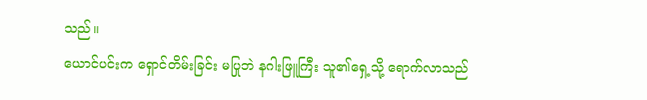သည်။
ယောင်ပင်းက ရှောင်တိမ်းခြင်း မပြုဘဲ နဂါးဖြူကြီး သူ၏ရှေ့သို့ ရောက်လာသည်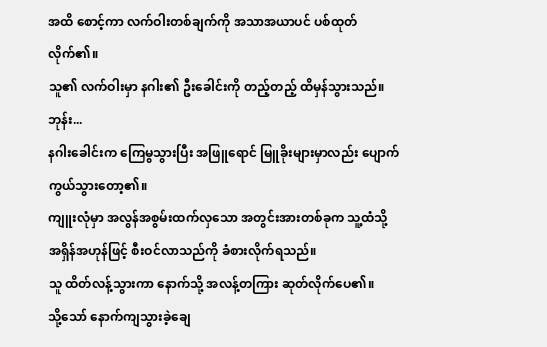အထိ စောင့်ကာ လက်ဝါးတစ်ချက်ကို အသာအယာပင် ပစ်ထုတ်လိုက်၏။
သူ၏ လက်ဝါးမှာ နဂါး၏ ဦးခေါင်းကို တည့်တည့် ထိမှန်သွားသည်။
ဘုန်း...
နဂါးခေါင်းက ကြေမွသွားပြီး အဖြူရောင် မြူခိုးများမှာလည်း ပျောက်ကွယ်သွားတော့၏။
ကျူးလုံမှာ အလွန်အစွမ်းထက်လှသော အတွင်းအားတစ်ခုက သူ့ထံသို့ အရှိန်အဟုန်ဖြင့် စီးဝင်လာသည်ကို ခံစားလိုက်ရသည်။
သူ ထိတ်လန့်သွားကာ နောက်သို့ အလန့်တကြား ဆုတ်လိုက်ပေ၏။
သို့သော် နောက်ကျသွားခဲ့ချေ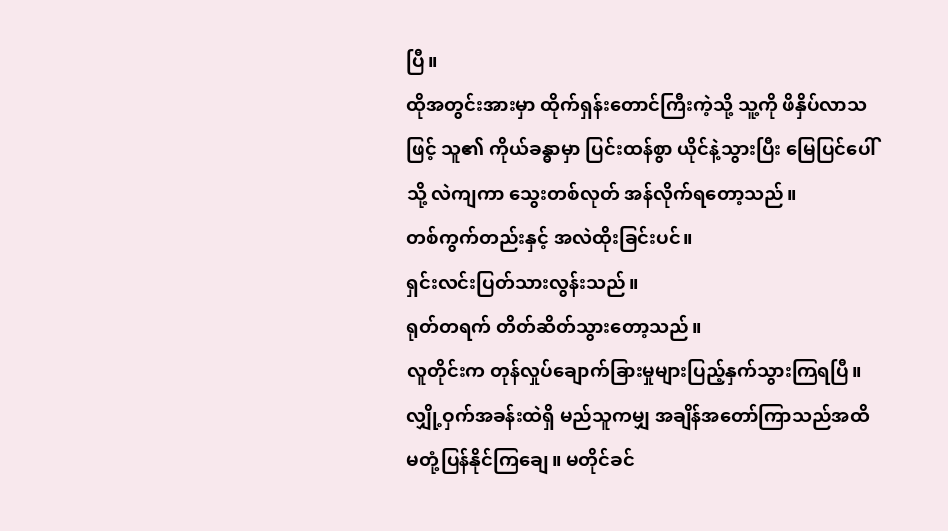ပြီ။
ထိုအတွင်းအားမှာ ထိုက်ရှန်းတောင်ကြီးကဲ့သို့ သူ့ကို ဖိနှိပ်လာသဖြင့် သူ၏ ကိုယ်ခန္ဓာမှာ ပြင်းထန်စွာ ယိုင်နဲ့သွားပြီး မြေပြင်ပေါ်သို့ လဲကျကာ သွေးတစ်လုတ် အန်လိုက်ရတော့သည်။
တစ်ကွက်တည်းနှင့် အလဲထိုးခြင်းပင်။
ရှင်းလင်းပြတ်သားလွန်းသည်။
ရုတ်တရက် တိတ်ဆိတ်သွားတော့သည်။
လူတိုင်းက တုန်လှုပ်ချောက်ခြားမှုများပြည့်နှက်သွားကြရပြီ။
လျှို့ဝှက်အခန်းထဲရှိ မည်သူကမျှ အချိန်အတော်ကြာသည်အထိ မတုံ့ပြန်နိုင်ကြချေ။ မတိုင်ခင်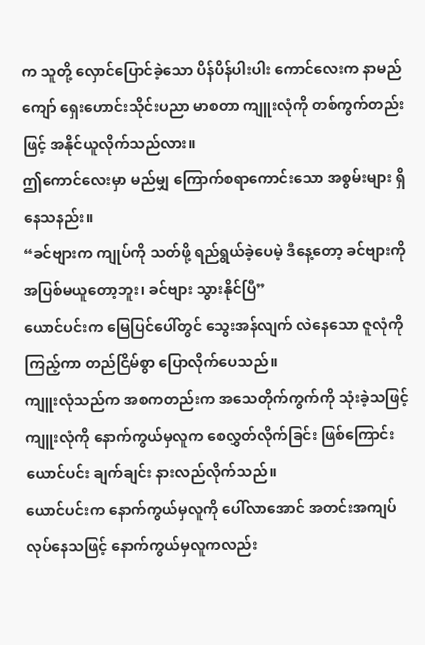က သူတို့ လှောင်ပြောင်ခဲ့သော ပိန်ပိန်ပါးပါး ကောင်လေးက နာမည်ကျော် ရှေးဟောင်းသိုင်းပညာ မာစတာ ကျူးလုံကို တစ်ကွက်တည်းဖြင့် အနိုင်ယူလိုက်သည်လား။
ဤကောင်လေးမှာ မည်မျှ ကြောက်စရာကောင်းသော အစွမ်းများ ရှိနေသနည်း။
“ခင်ဗျားက ကျုပ်ကို သတ်ဖို့ ရည်ရွယ်ခဲ့ပေမဲ့ ဒီနေ့တော့ ခင်ဗျားကို အပြစ်မယူတော့ဘူး၊ ခင်ဗျား သွားနိုင်ပြီ”
ယောင်ပင်းက မြေပြင်ပေါ်တွင် သွေးအန်လျက် လဲနေသော ဇူလုံကို ကြည့်ကာ တည်ငြိမ်စွာ ပြောလိုက်ပေသည်။
ကျူးလုံသည်က အစကတည်းက အသေတိုက်ကွက်ကို သုံးခဲ့သဖြင့် ကျူးလုံကို နောက်ကွယ်မှလူက စေလွှတ်လိုက်ခြင်း ဖြစ်ကြောင်း ယောင်ပင်း ချက်ချင်း နားလည်လိုက်သည်။
ယောင်ပင်းက နောက်ကွယ်မှလူကို ပေါ်လာအောင် အတင်းအကျပ် လုပ်နေသဖြင့် နောက်ကွယ်မှလူကလည်း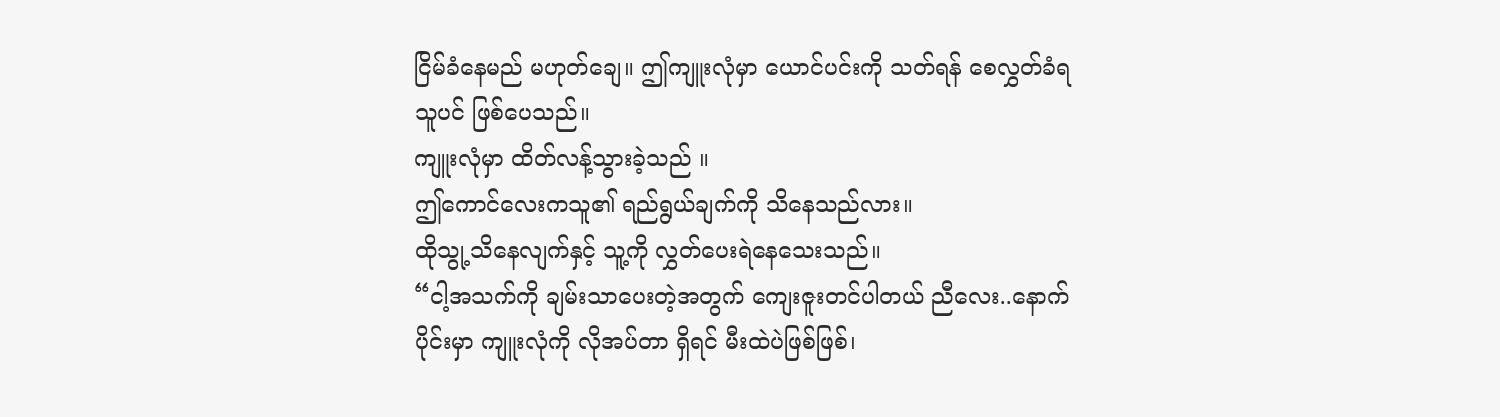ငြိမ်ခံနေမည် မဟုတ်ချေ။ ဤကျူးလုံမှာ ယောင်ပင်းကို သတ်ရန် စေလွှတ်ခံရသူပင် ဖြစ်ပေသည်။
ကျူးလုံမှာ ထိတ်လန့်သွားခဲ့သည် ။
ဤကောင်လေးကသူ၏ ရည်ရွယ်ချက်ကို သိနေသည်လား။
ထိုသွု့သိနေလျက်နှင့် သူ့ကို လွှတ်ပေးရဲနေသေးသည်။
“ငါ့အသက်ကို ချမ်းသာပေးတဲ့အတွက် ကျေးဇူးတင်ပါတယ် ညီလေး..နောက်ပိုင်းမှာ ကျူးလုံကို လိုအပ်တာ ရှိရင် မီးထဲပဲဖြစ်ဖြစ်၊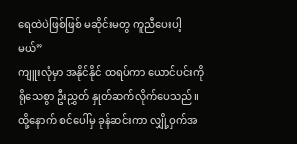ရေထဲပဲဖြစ်ဖြစ် မဆိုင်းမတွ ကူညီပေးပါ့မယ်”
ကျူးလုံမှာ အနိုင်နိုင် ထရပ်ကာ ယောင်ပင်းကို ရိုသေစွာ ဦးညွှတ် နှုတ်ဆက်လိုက်ပေသည်။ ထို့နောက် စင်ပေါ်မှ ခုန်ဆင်းကာ လျှို့ဝှက်အ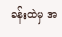ခန်းထဲမှ အ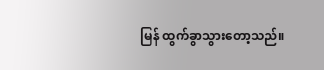မြန် ထွက်ခွာသွားတော့သည်။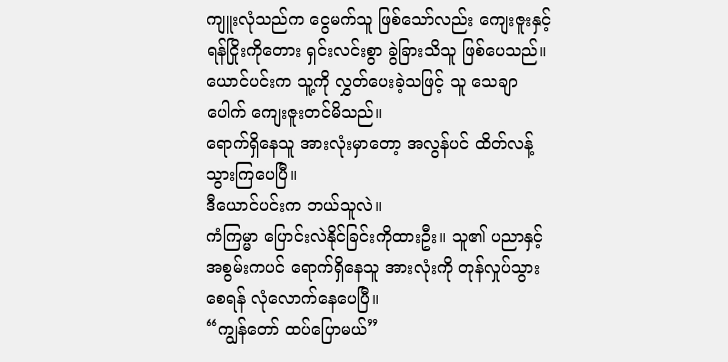ကျူးလုံသည်က ငွေမက်သူ ဖြစ်သော်လည်း ကျေးဇူးနှင့် ရန်ငြိုးကိုတေား ရှင်းလင်းစွာ ခွဲခြားသိသူ ဖြစ်ပေသည်။ ယောင်ပင်းက သူ့ကို လွှတ်ပေးခဲ့သဖြင့် သူ သေချာပေါက် ကျေးဇူးတင်မိသည်။
ရောက်ရှိနေသူ အားလုံးမှာတော့ အလွန်ပင် ထိတ်လန့်သွားကြပေပြီ။
ဒီယောင်ပင်းက ဘယ်သူလဲ။
ကံကြမ္မာ ပြောင်းလဲနိုင်ခြင်းကိုထားဦး။ သူ၏ ပညာနှင့် အစွမ်းကပင် ရောက်ရှိနေသူ အားလုံးကို တုန်လှုပ်သွားစေရန် လုံလောက်နေပေပြီ။
“ကျွန်တော် ထပ်ပြောမယ်”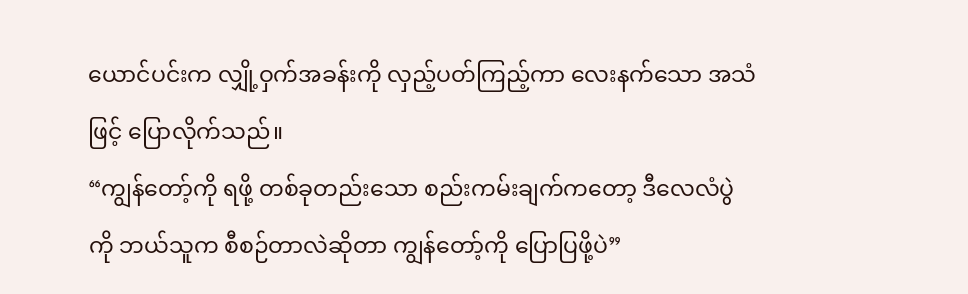ယောင်ပင်းက လျှို့ဝှက်အခန်းကို လှည့်ပတ်ကြည့်ကာ လေးနက်သော အသံဖြင့် ပြောလိုက်သည်။
“ကျွန်တော့်ကို ရဖို့ တစ်ခုတည်းသော စည်းကမ်းချက်ကတော့ ဒီလေလံပွဲကို ဘယ်သူက စီစဉ်တာလဲဆိုတာ ကျွန်တော့်ကို ပြောပြဖို့ပဲ”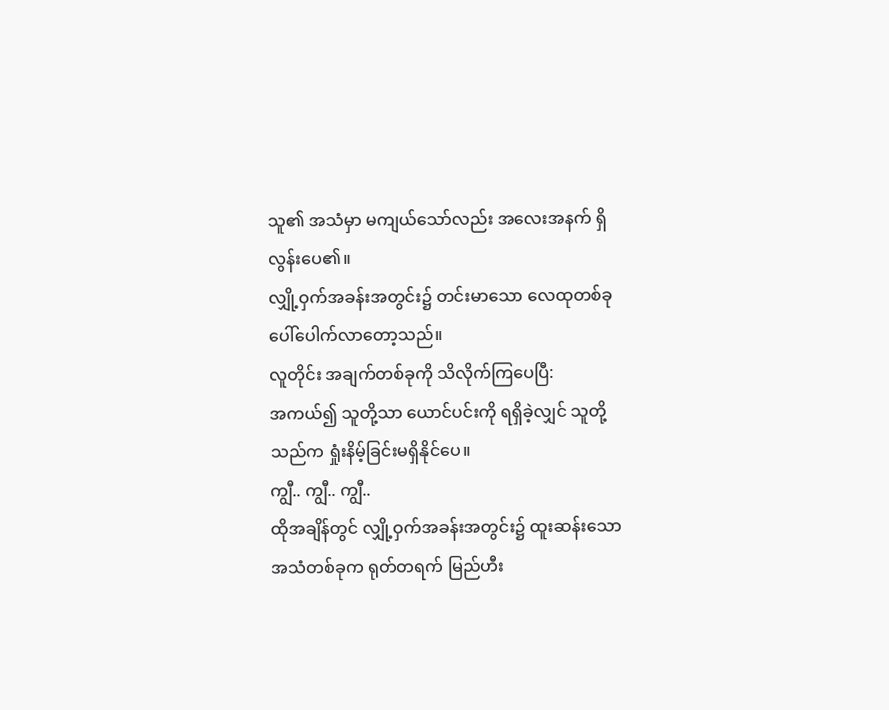သူ၏ အသံမှာ မကျယ်သော်လည်း အလေးအနက် ရှိလွန်းပေ၏။
လျှို့ဝှက်အခန်းအတွင်း၌ တင်းမာသော လေထုတစ်ခု ပေါ်ပေါက်လာတော့သည်။
လူတိုင်း အချက်တစ်ခုကို သိလိုက်ကြပေပြီ:
အကယ်၍ သူတို့သာ ယောင်ပင်းကို ရရှိခဲ့လျှင် သူတို့သည်က ရှုံးနိမ့်ခြင်းမရှိနိုင်ပေ။
ကျွီ.. ကျွီ.. ကျွီ..
ထိုအချိန်တွင် လျှို့ဝှက်အခန်းအတွင်း၌ ထူးဆန်းသော အသံတစ်ခုက ရုတ်တရက် မြည်ဟီး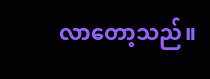လာတော့သည်။